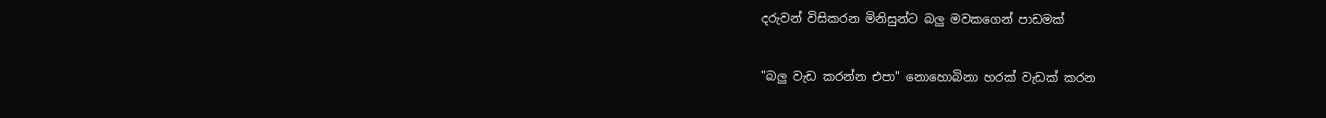දරුවන් විසිකරන මිනිසුන්ට බලු මවකගෙන් පාඩමක්‌


"බලු වැඩ කරන්න එපා" නොහොබිනා හරක්‌ වැඩක්‌ කරන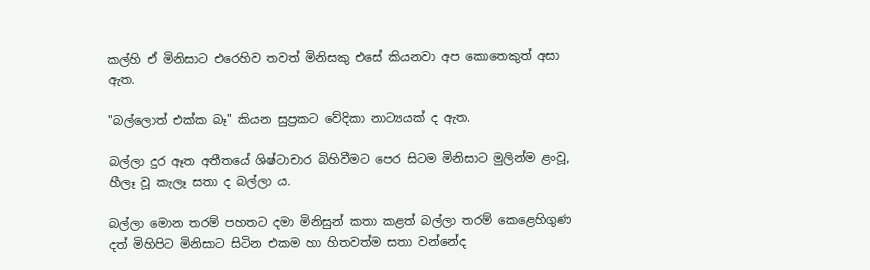කල්හි ඒ මිනිසාට එරෙහිව තවත් මිනිසකු එසේ කියනවා අප කොතෙකුත් අසා ඇත.

"බල්ලොත් එක්‌ක බෑ" කියන සුප්‍රකට වේදිකා නාට්‍යයක්‌ ද ඇත.

බල්ලා දුර ඈත අතීතයේ ශිෂ්ටාචාර බිහිවීමට පෙර සිටම මිනිසාට මුලින්ම ළංවූ, හීලෑ වූ කැලෑ සතා ද බල්ලා ය.

බල්ලා මොන තරම් පහතට දමා මිනිසුන් කතා කළත් බල්ලා තරම් කෙළෙහිගුණ දත් මිහිපිට මිනිසාට සිටින එකම හා හිතවත්ම සතා වන්නේද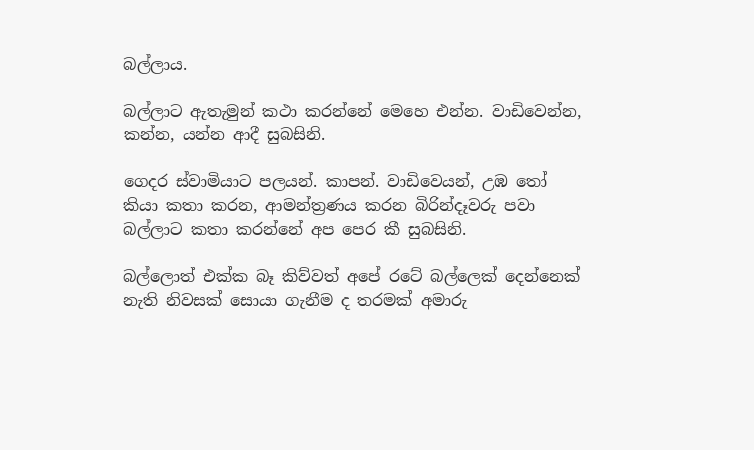බල්ලාය.

බල්ලාට ඇතැමුන් කථා කරන්නේ මෙහෙ එන්න. වාඩිවෙන්න, කන්න, යන්න ආදී සුබසිනි.

ගෙදර ස්‌වාමියාට පලයන්. කාපන්. වාඩිවෙයන්, උඹ තෝ කියා කතා කරන, ආමන්ත්‍රණය කරන බිරින්දෑවරු පවා බල්ලාට කතා කරන්නේ අප පෙර කී සුබසිනි.

බල්ලොත් එක්‌ක බෑ කිව්වත් අපේ රටේ බල්ලෙක්‌ දෙන්නෙක්‌ නැති නිවසක්‌ සොයා ගැනීම ද තරමක්‌ අමාරු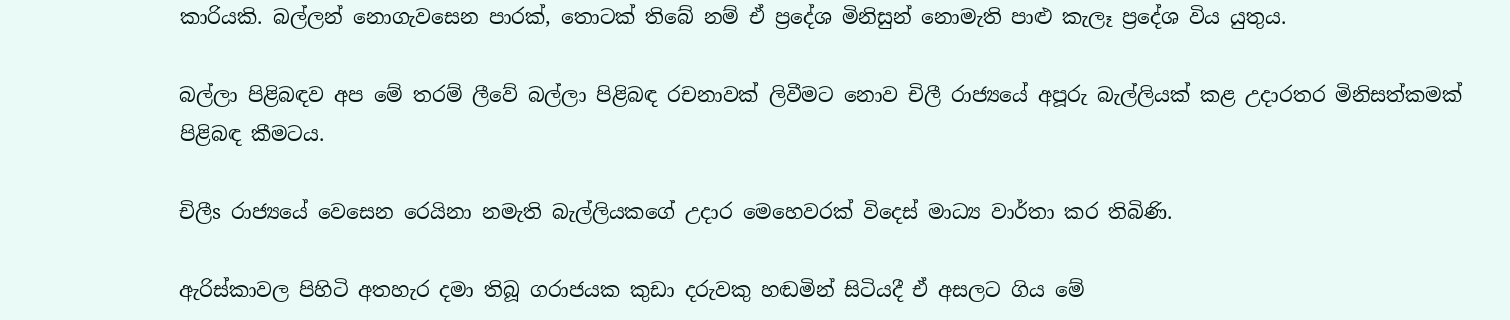කාරියකි. බල්ලන් නොගැවසෙන පාරක්‌, තොටක්‌ තිබේ නම් ඒ ප්‍රදේශ මිනිසුන් නොමැති පාළු කැලෑ ප්‍රදේශ විය යුතුය.

බල්ලා පිළිබඳව අප මේ තරම් ලීවේ බල්ලා පිළිබඳ රචනාවක්‌ ලිවීමට නොව චිලී රාජ්‍යයේ අපූරු බැල්ලියක්‌ කළ උදාරතර මිනිසත්කමක්‌ පිළිබඳ කීමටය.

චිලීs රාජ්‍යයේ වෙසෙන රෙයිනා නමැති බැල්ලියකගේ උදාර මෙහෙවරක්‌ විදෙස්‌ මාධ්‍ය වාර්තා කර තිබිණි.

ඇරිස්‌කාවල පිහිටි අතහැර දමා තිබූ ගරාජයක කුඩා දරුවකු හඬමින් සිටියදී ඒ අසලට ගිය මේ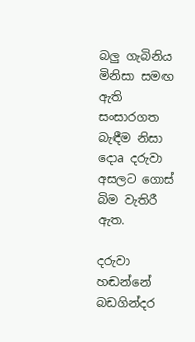බලු ගැබිනිය මිනිසා සමඟ ඇති සංසාරගත බැඳීම නිසා දොa දරුවා අසලට ගොස්‌ බිම වැතිරී ඇත.

දරුවා හඬන්නේ බඩගින්දර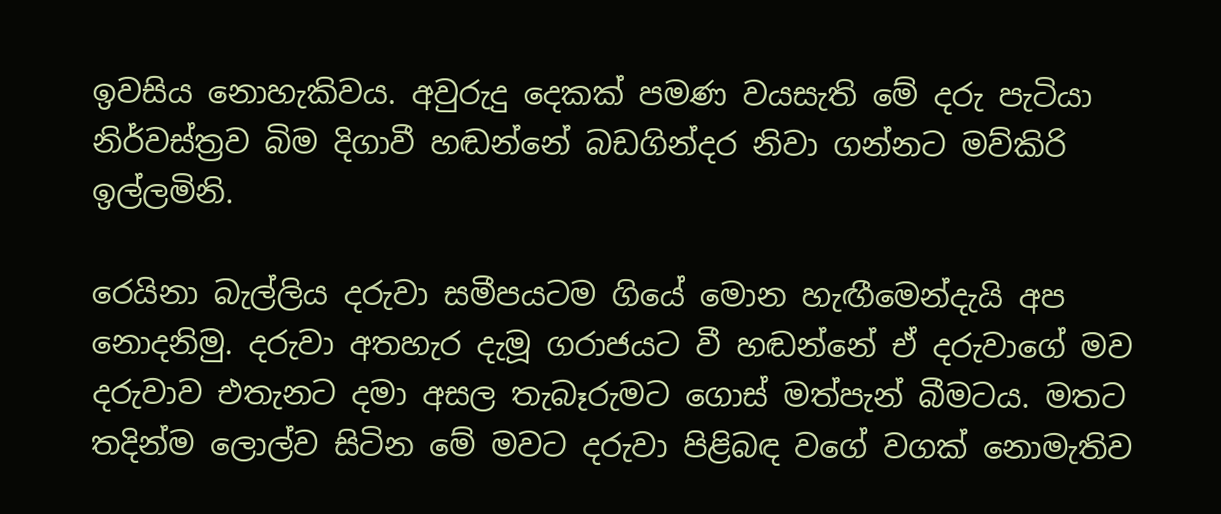ඉවසිය නොහැකිවය. අවුරුදු දෙකක්‌ පමණ වයසැති මේ දරු පැටියා නිර්වස්‌ත්‍රව බිම දිගාවී හඬන්නේ බඩගින්දර නිවා ගන්නට මව්කිරි ඉල්ලමිනි.

රෙයිනා බැල්ලිය දරුවා සමීපයටම ගියේ මොන හැඟීමෙන්දැයි අප නොදනිමු. දරුවා අතහැර දැමූ ගරාජයට වී හඬන්නේ ඒ දරුවාගේ මව දරුවාව එතැනට දමා අසල තැබෑරුමට ගොස්‌ මත්පැන් බීමටය. මතට තදින්ම ලොල්ව සිටින මේ මවට දරුවා පිළිබඳ වගේ වගක්‌ නොමැතිව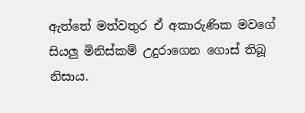ඇත්තේ මත්වතුර ඒ අකාරුණික මවගේ සියලු මිනිස්‌කම් උදුරාගෙන ගොස්‌ තිබූ නිසාය.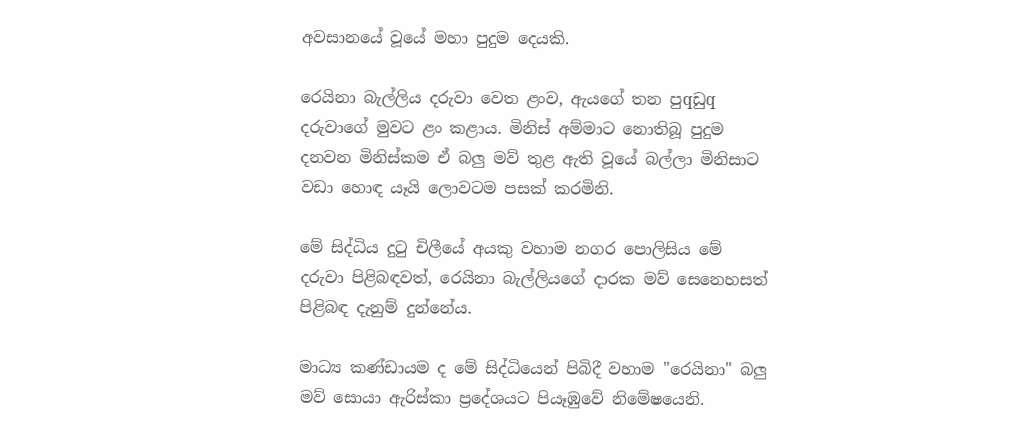අවසානයේ වූයේ මහා පුදුම දෙයකි.

රෙයිනා බැල්ලිය දරුවා වෙත ළංව, ඇයගේ තන පුqඩුq දරුවාගේ මුවට ළං කළාය. මිනිස්‌ අම්මාට නොතිබූ පුදුම දනවන මිනිස්‌කම ඒ බලු මව් තුළ ඇති වූයේ බල්ලා මිනිසාට වඩා හොඳ යෑයි ලොවටම පසක්‌ කරමිනි.

මේ සිද්ධිය දුටු චිලීයේ අයකු වහාම නගර පොලිසිය මේ දරුවා පිළිබඳවත්, රෙයිනා බැල්ලියගේ දාරක මව් සෙනෙහසත් පිළිබඳ දැනුම් දුන්නේය.

මාධ්‍ය කණ්‌ඩායම ද මේ සිද්ධියෙන් පිබිදී වහාම "රෙයිනා" බලු මව් සොයා ඇරිස්‌කා ප්‍රදේශයට පියෑඹුවේ නිමේෂයෙනි.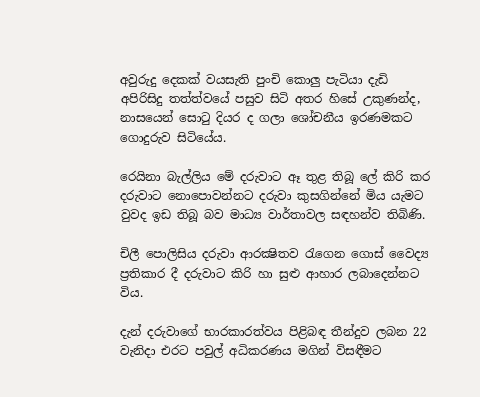අවුරුදු දෙකක්‌ වයසැති පුංචි කොලු පැටියා දැඩි අපිරිසිදු තත්ත්වයේ පසුව සිටි අතර හිසේ උකුණන්ද, නාසයෙන් සොටු දියර ද ගලා ශෝචනීය ඉරණමකට ගොදුරුව සිටියේය.

රෙයිනා බැල්ලිය මේ දරුවාට ඈ තුළ තිබූ ලේ කිරි කර දරුවාට නොපොවන්නට දරුවා කුසගින්නේ මිය යැමට වුවද ඉඩ තිබූ බව මාධ්‍ය වාර්තාවල සඳහන්ව තිබිණි.

චිලී පොලිසිය දරුවා ආරක්‍ෂිතව රැගෙන ගොස්‌ වෛද්‍ය ප්‍රතිකාර දී දරුවාට කිරි හා සුළු ආහාර ලබාදෙන්නට විය.

දැන් දරුවාගේ භාරකාරත්වය පිළිබඳ තීන්දුව ලබන 22 වැනිදා එරට පවුල් අධිකරණය මගින් විසඳීමට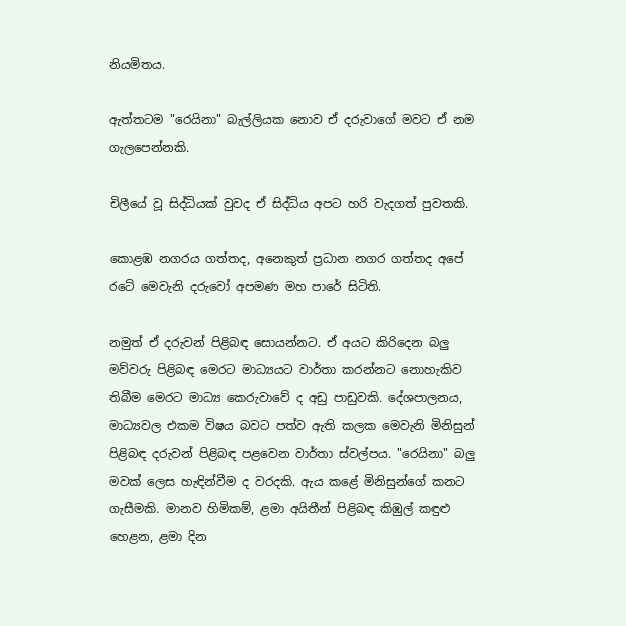නියමිතය.

ඇත්තටම "රෙයිනා" බැල්ලියක නොව ඒ දරුවාගේ මවට ඒ නම ගැලපෙන්නකි.

චිලීයේ වූ සිද්ධියක්‌ වුවද ඒ සිද්ධිය අපට හරි වැදගත් පුවතකි.

කොළඹ නගරය ගත්තද, අනෙකුත් ප්‍රධාන නගර ගත්තද අපේ රටේ මෙවැනි දරුවෝ අපමණ මහ පාරේ සිටිති.

නමුත් ඒ දරුවන් පිළිබඳ සොයන්නට. ඒ අයට කිරිදෙන බලු මව්වරු පිළිබඳ මෙරට මාධ්‍යයට වාර්තා කරන්නට නොහැකිව තිබීම මෙරට මාධ්‍ය කෙරුවාවේ ද අඩු පාඩුවකි. දේශපාලනය, මාධ්‍යවල එකම විෂය බවට පත්ව ඇති කලක මෙවැනි මිනිසුන් පිළිබඳ දරුවන් පිළිබඳ පළවෙන වාර්තා ස්‌වල්පය. "රෙයිනා" බලු මවක්‌ ලෙස හැඳින්වීම ද වරදකි. ඇය කළේ මිනිසුන්ගේ කනට ගැසීමකි. මානව හිමිකම්, ළමා අයිතීන් පිළිබඳ කිඹුල් කඳුළු හෙළන, ළමා දින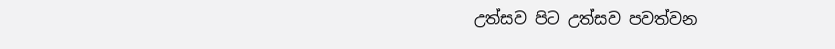උත්සව පිට උත්සව පවත්වන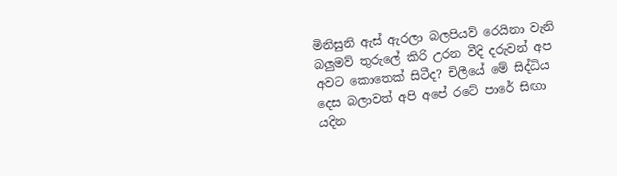මිනිසුනි ඇස්‌ ඇරලා බලපියව් රෙයිනා වැනි බලුමව් තුරුලේ කිරි උරන වීදි දරුවන් අප අවට කොතෙක්‌ සිටීද? චිලීයේ මේ සිද්ධිය දෙස බලාවත් අපි අපේ රටේ පාරේ සිඟා යදින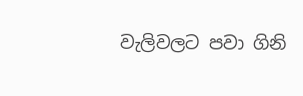වැලිවලට පවා ගිනි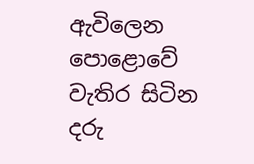ඇවිලෙන පොළොවේ වැතිර සිටින දරු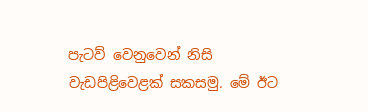පැටව් වෙනුවෙන් නිසි වැඩපිළිවෙළක්‌ සකසමු. මේ ඊට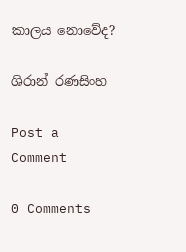කාලය නොවේද?

ශිරාන් රණසිංහ

Post a Comment

0 Comments